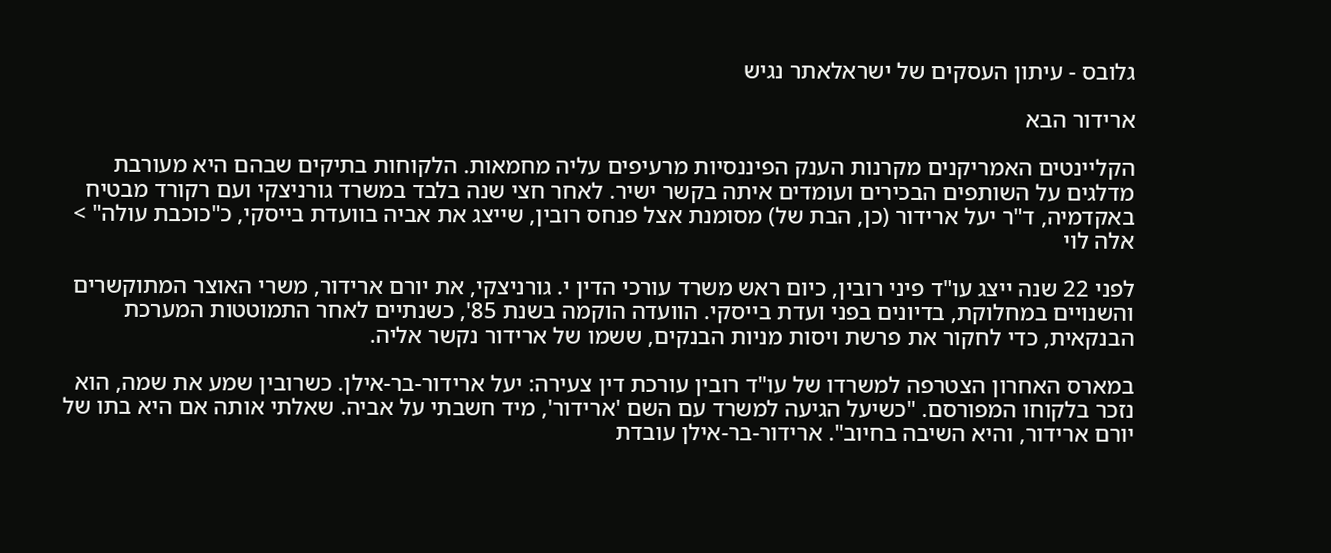גלובס - עיתון העסקים של ישראלאתר נגיש

ארידור הבא

הקליינטים האמריקנים מקרנות הענק הפיננסיות מרעיפים עליה מחמאות. הלקוחות בתיקים שבהם היא מעורבת מדלגים על השותפים הבכירים ועומדים איתה בקשר ישיר. לאחר חצי שנה בלבד במשרד גורניצקי ועם רקורד מבטיח באקדמיה, ד"ר יעל ארידור (כן, הבת של) מסומנת אצל פנחס רובין, שייצג את אביה בוועדת בייסקי, כ"כוכבת עולה" > אלה לוי

לפני 22 שנה ייצג עו"ד פיני רובין, כיום ראש משרד עורכי הדין י. גורניצקי, את יורם ארידור, משרי האוצר המתוקשרים והשנויים במחלוקת, בדיונים בפני ועדת בייסקי. הוועדה הוקמה בשנת 85', כשנתיים לאחר התמוטטות המערכת הבנקאית, כדי לחקור את פרשת ויסות מניות הבנקים, ששמו של ארידור נקשר אליה.

במארס האחרון הצטרפה למשרדו של עו"ד רובין עורכת דין צעירה: יעל ארידור-בר-אילן. כשרובין שמע את שמה, הוא נזכר בלקוחו המפורסם. "כשיעל הגיעה למשרד עם השם 'ארידור', מיד חשבתי על אביה. שאלתי אותה אם היא בתו של יורם ארידור, והיא השיבה בחיוב". ארידור-בר-אילן עובדת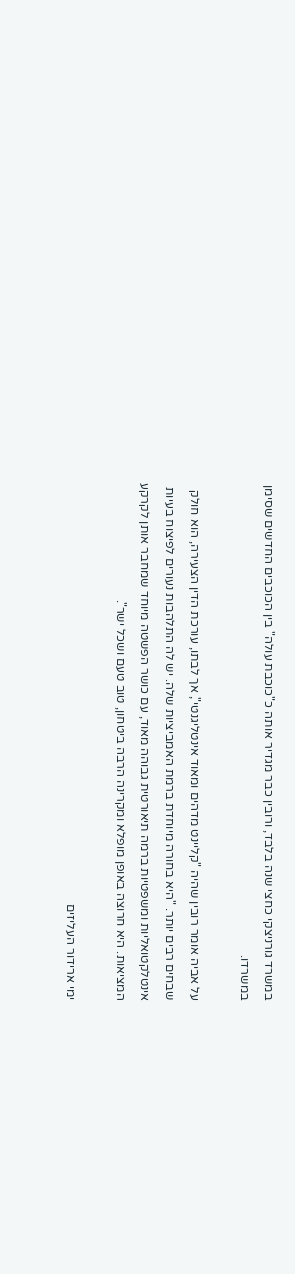במשרד גורניצקי כחצי שנה בלבד, ורובין כבר מגדיר אותה כ"כוכבת עולה" בין הכוכבים החדשים שסימן במשרדו.

על אביה אומר רובין שהיה "קליינט מדהים ומאוד אינטליגנטי", אך לבתו, עורכת הדין הצעירה, הוא חולק שבחים רבים יותר. "היא בחורה מיוחדת ברמת האמביציות שלה. יש לה התלהבות נעורים לפיצוח בעיות אינטלקטואליות ומשפטיות ברמה תיאורטית גבוהה מאוד, עם כושר הפשטה מיוחד שמחבר אותן לקרקע המציאות. היא חרוצה באופן מופלא ומקרינה הרבה ביטחון, טוב טעם ושכל ישר".

ימי ארידור העליזים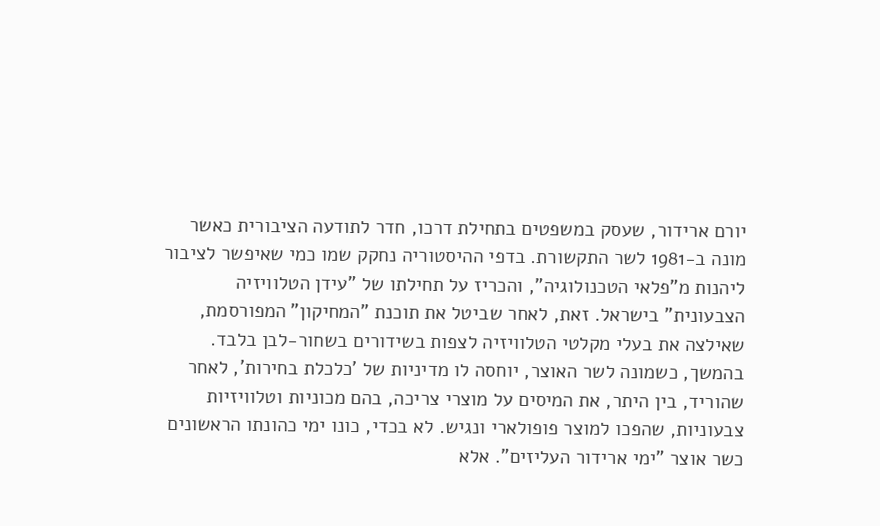יורם ארידור, שעסק במשפטים בתחילת דרכו, חדר לתודעה הציבורית כאשר מונה ב-1981 לשר התקשורת. בדפי ההיסטוריה נחקק שמו כמי שאיפשר לציבור ליהנות מ"פלאי הטכנולוגיה", והכריז על תחילתו של "עידן הטלוויזיה הצבעונית" בישראל. זאת, לאחר שביטל את תוכנת "המחיקון" המפורסמת, שאילצה את בעלי מקלטי הטלוויזיה לצפות בשידורים בשחור-לבן בלבד. בהמשך, כשמונה לשר האוצר, יוחסה לו מדיניות של 'כלכלת בחירות', לאחר שהוריד, בין היתר, את המיסים על מוצרי צריכה, בהם מכוניות וטלוויזיות צבעוניות, שהפכו למוצר פופולארי ונגיש. לא בכדי, כונו ימי כהונתו הראשונים כשר אוצר "ימי ארידור העליזים". אלא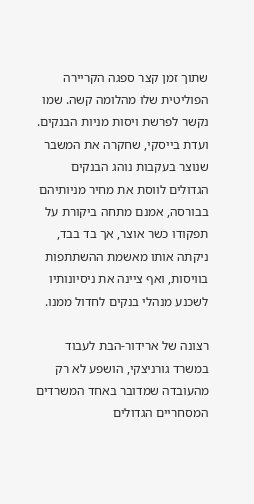שתוך זמן קצר ספגה הקריירה הפוליטית שלו מהלומה קשה. שמו נקשר לפרשת ויסות מניות הבנקים. ועדת בייסקי, שחקרה את המשבר שנוצר בעקבות נוהג הבנקים הגדולים לווסת את מחיר מניותיהם בבורסה, אמנם מתחה ביקורת על תפקודו כשר אוצר, אך בד בבד, ניקתה אותו מאשמת ההשתתפות בוויסות, ואף ציינה את ניסיונותיו לשכנע מנהלי בנקים לחדול ממנו.

רצונה של ארידור-הבת לעבוד במשרד גורניצקי, הושפע לא רק מהעובדה שמדובר באחד המשרדים המסחריים הגדולים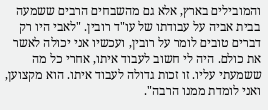והמובילים בארץ, אלא גם מהשבחים הרבים ששמעה בבית אביה על עבודתו של עו"ד רובין. "לאבי היו רק דברים טובים לומר על רובין, ועכשיו אני יכולה לאשר את כולם. היה לי חשוב לעבוד איתו, אחרי כל מה ששמעתי עליו. זו זכות גדולה לעבוד איתו. הוא מקצוען, ואני לומדת ממנו הרבה".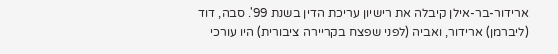ארידור-בר-אילן קיבלה את רישיון עריכת הדין בשנת 99'. סבה, דוד (ליברמן) ארידור, ואביה (לפני שפצח בקריירה ציבורית) היו עורכי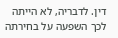דין. לדבריה, לא הייתה לכך השפעה על בחירתה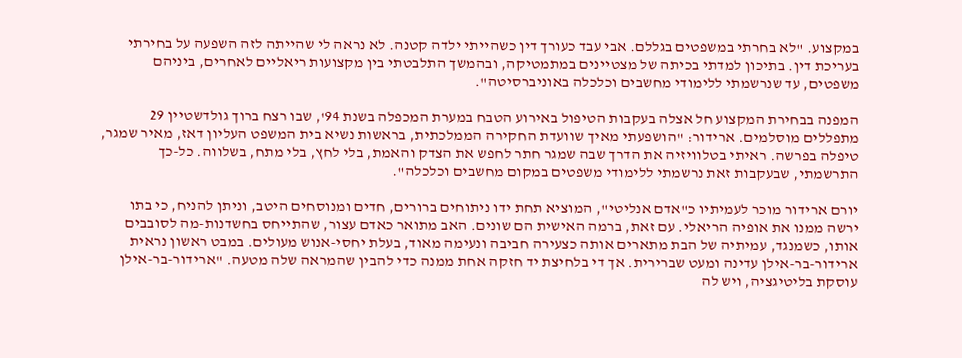במקצוע. "לא בחרתי במשפטים בגללם. אבי עבד כעורך דין כשהייתי ילדה קטנה. לא נראה לי שהייתה לזה השפעה על בחירתי בעריכת דין. בתיכון למדתי בכיתה של מצטיינים במתמטיקה, ובהמשך התלבטתי בין מקצועות ריאליים לאחרים, ביניהם משפטים, עד שנרשמתי ללימודי מחשבים וכלכלה באוניברסיטה".

המפנה בבחירת המקצוע חל אצלה בעקבות הטיפול באירוע הטבח במערת המכפלה בשנת 94', שבו רצח ברוך גולדשטיין 29 מתפללים מוסלמים. ארידור: "הושפעתי מאיך שוועדת החקירה הממלכתית, בראשות נשיא בית המשפט העליון דאז, מאיר שמגר, טיפלה בפרשה. ראיתי בטלוויזיה את הדרך שבה שמגר חתר לחפש את הצדק והאמת, בלי לחץ, בלי מתח, בשלווה. כל-כך התרשמתי, שבעקבות זאת נרשמתי ללימודי משפטים במקום מחשבים וכלכלה".

יורם ארידור מוכר לעמיתיו כ"אדם אנליטי", המוציא תחת ידו ניתוחים ברורים, חדים ומנוסחים היטב, וניתן להניח, כי בתו ירשה ממנו את אופיה הריאלי. עם זאת, ברמה האישית הם שונים. האב מתואר כאדם עצור, שהתייחס בחשדנות-מה לסובבים אותו, כשמנגד, עמיתיה של הבת מתארים אותה כצעירה חביבה ונעימה מאוד, בעלת יחסי-אנוש מעולים. במבט ראשון נראית ארידור-בר-אילן עדינה ומעט שברירית. אך די בלחיצת יד חזקה אחת ממנה כדי להבין שהמראה שלה מטעה. "ארידור-בר-אילן עוסקת בליטיגציה, ויש לה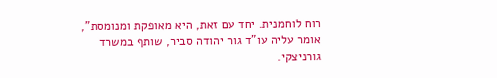רוח לוחמנית. יחד עם זאת, היא מאופקת ומנומסת", אומר עליה עו"ד גור יהודה סביר, שותף במשרד גורניצקי.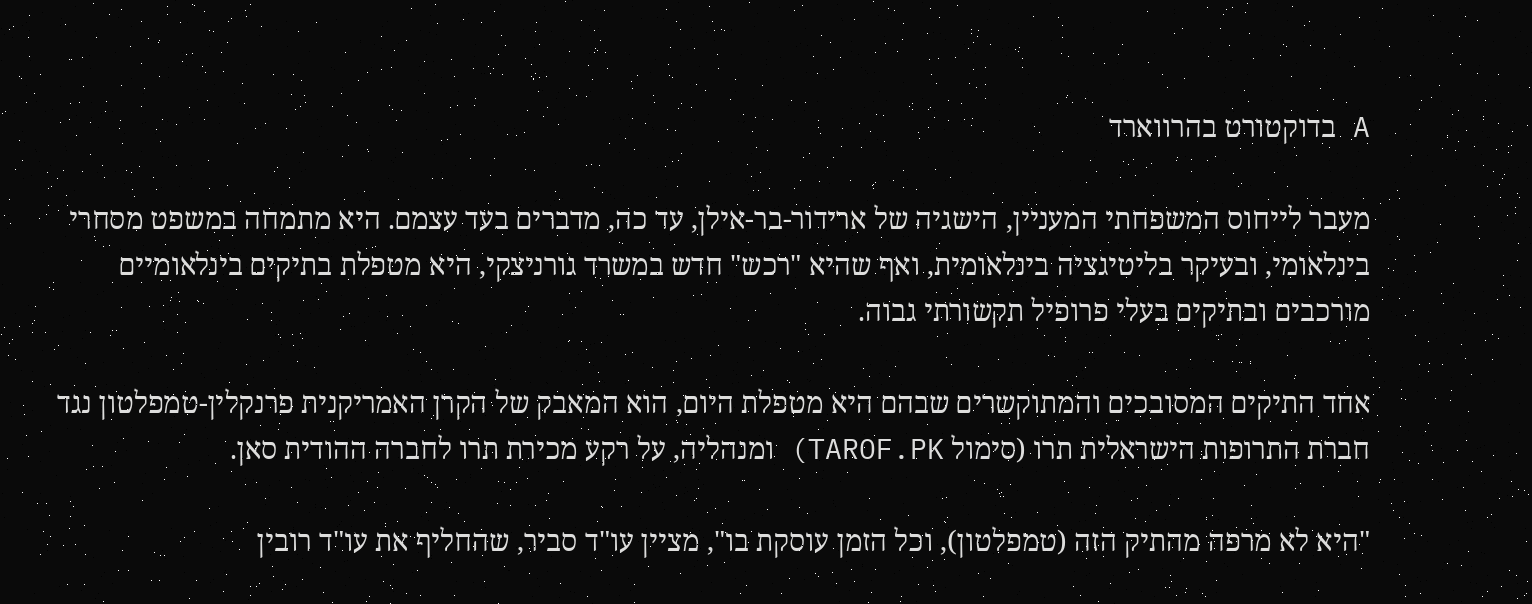A בדוקטורט בהרווארד

מעבר לייחוס המשפחתי המעניין, הישגיה של ארידור-בר-אילן, עד כה, מדברים בעד עצמם. היא מתמחה במשפט מסחרי בינלאומי, ובעיקר בליטיגציה בינלאומית, ואף שהיא "רכש" חדש במשרד גורניצקי, היא מטפלת בתיקים בינלאומיים מורכבים ובתיקים בעלי פרופיל תקשורתי גבוה.

אחד התיקים המסובכים והמתוקשרים שבהם היא מטפלת היום, הוא המאבק של הקרן האמריקנית פרנקלין-טמפלטון נגד חברת התרופות הישראלית תרו (סימול TAROF.PK) ומנהליה, על רקע מכירת תרו לחברה ההודית סאן.

"היא לא מרפה מהתיק הזה (טמפלטון), וכל הזמן עוסקת בו", מציין עו"ד סביר, שהחליף את עו"ד רובין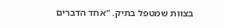בצוות שמטפל בתיק. "אחד הדברים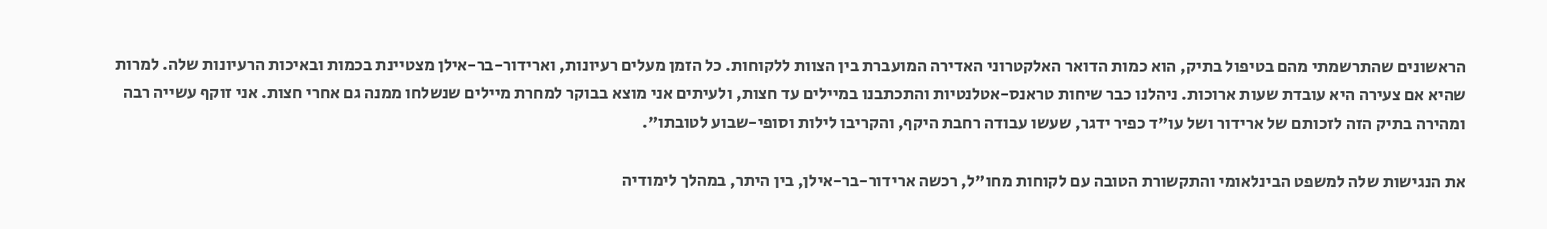הראשונים שהתרשמתי מהם בטיפול בתיק, הוא כמות הדואר האלקטרוני האדירה המועברת בין הצוות ללקוחות. כל הזמן מעלים רעיונות, וארידור-בר-אילן מצטיינת בכמות ובאיכות הרעיונות שלה. למרות שהיא אם צעירה היא עובדת שעות ארוכות. ניהלנו כבר שיחות טראנס-אטלנטיות והתכתבנו במיילים עד חצות, ולעיתים אני מוצא בבוקר למחרת מיילים שנשלחו ממנה גם אחרי חצות. אני זוקף עשייה רבה ומהירה בתיק הזה לזכותם של ארידור ושל עו"ד כפיר ידגר, שעשו עבודה רחבת היקף, והקריבו לילות וסופי-שבוע לטובתו".

את הנגישות שלה למשפט הבינלאומי והתקשורת הטובה עם לקוחות מחו"ל, רכשה ארידור-בר-אילן, בין היתר, במהלך לימודיה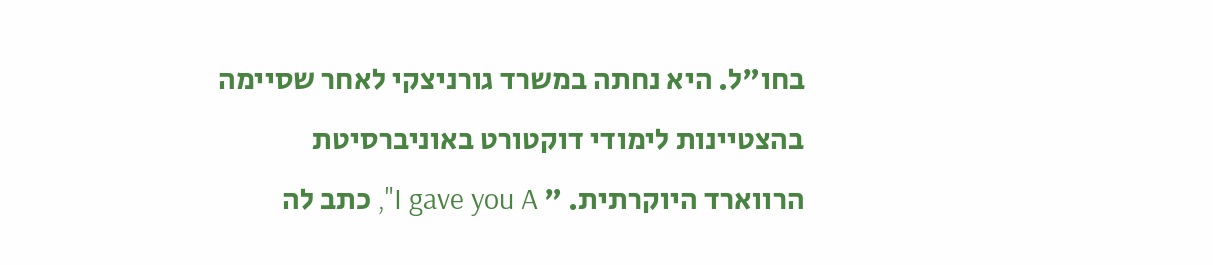בחו"ל. היא נחתה במשרד גורניצקי לאחר שסיימה בהצטיינות לימודי דוקטורט באוניברסיטת הרווארד היוקרתית. " I gave you A", כתב לה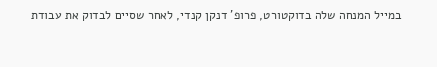במייל המנחה שלה בדוקטורט, פרופ' דנקן קנדי, לאחר שסיים לבדוק את עבודת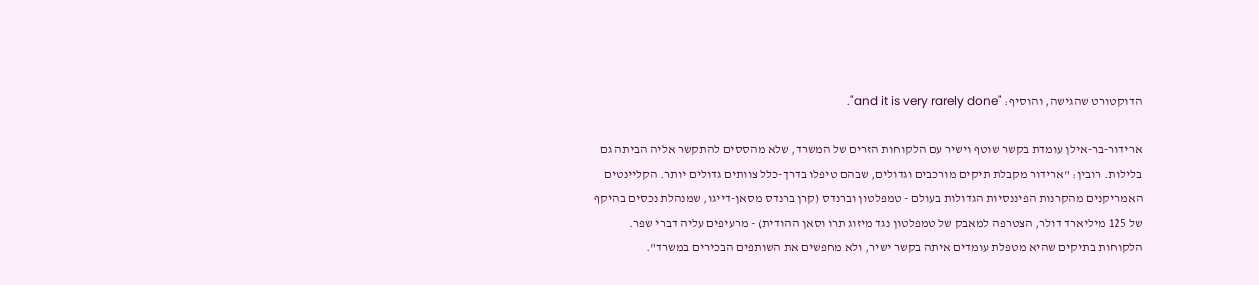הדוקטורט שהגישה, והוסיף: "and it is very rarely done".

ארידור-בר-אילן עומדת בקשר שוטף וישיר עם הלקוחות הזרים של המשרד, שלא מהססים להתקשר אליה הביתה גם בלילות. רובין: "ארידור מקבלת תיקים מורכבים וגדולים, שבהם טיפלו בדרך-כלל צוותים גדולים יותר. הקליינטים האמריקנים מהקרנות הפיננסיות הגדולות בעולם - טמפלטון וברנדס (קרן ברנדס מסאן-דייגו, שמנהלת נכסים בהיקף של 125 מיליארד דולר, הצטרפה למאבק של טמפלטון נגד מיזוג תרו וסאן ההודית) - מרעיפים עליה דברי שפר. הלקוחות בתיקים שהיא מטפלת עומדים איתה בקשר ישיר, ולא מחפשים את השותפים הבכירים במשרד".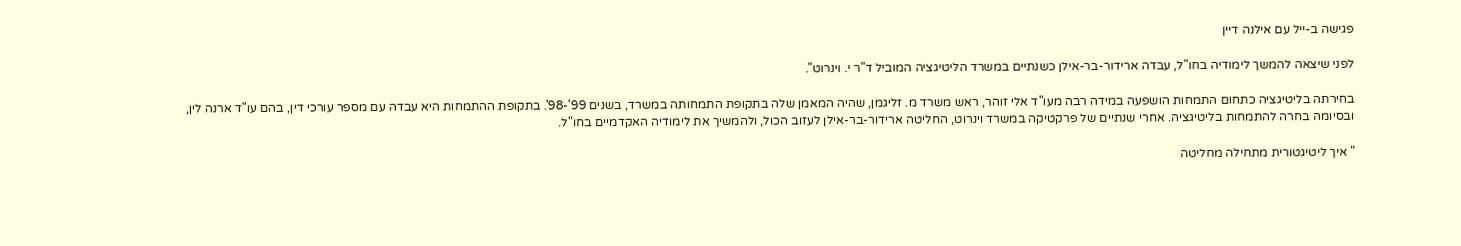פגישה ב-ייל עם אילנה דיין

לפני שיצאה להמשך לימודיה בחו"ל, עבדה ארידור-בר-אילן כשנתיים במשרד הליטיגציה המוביל ד"ר י. וינרוט".

בחירתה בליטיגציה כתחום התמחות הושפעה במידה רבה מעו"ד אלי זוהר, ראש משרד מ. זליגמן, שהיה המאמן שלה בתקופת התמחותה במשרד, בשנים 99'-98'. בתקופת ההתמחות היא עבדה עם מספר עורכי דין, בהם עו"ד ארנה לין, ובסיומה בחרה להתמחות בליטיגציה. אחרי שנתיים של פרקטיקה במשרד וינרוט, החליטה ארידור-בר-אילן לעזוב הכול, ולהמשיך את לימודיה האקדמיים בחו"ל.

" איך ליטיגטורית מתחילה מחליטה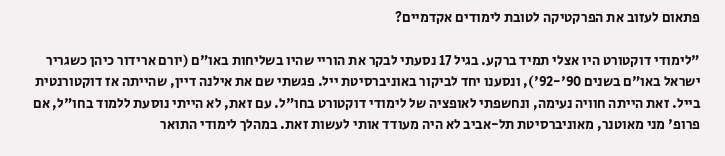פתאום לעזוב את הפרקטיקה לטובת לימודים אקדמיים?

"לימודי דוקטורט היו אצלי תמיד ברקע. בגיל 17 נסעתי לבקר את הוריי שהיו בשליחות באו"ם (יורם ארידור כיהן כשגריר ישראל באו"ם בשנים 90'-92'), ונסענו יחד לביקור באוניברסיטת ייל. פגשתי שם את אילנה דיין, שהייתה אז דוקטורנטית בייל. זאת הייתה חוויה נעימה, ונחשפתי לאופציה של לימודי דוקטורט בחו"ל. עם זאת, לא הייתי נוסעת ללמוד בחו"ל, אם פרופ' מני מאוטנר, מאוניברסיטת תל-אביב לא היה מעודד אותי לעשות זאת. במהלך לימודי התואר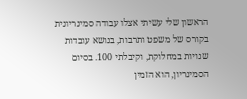הראשון שלי עשיתי אצלו עבודה סמינריונית בקורס של משפט ותרבות, בנושא עובדות שנויות במחלוקת, וקיבלתי 100. בסיום הסמינריון, הוא הזמין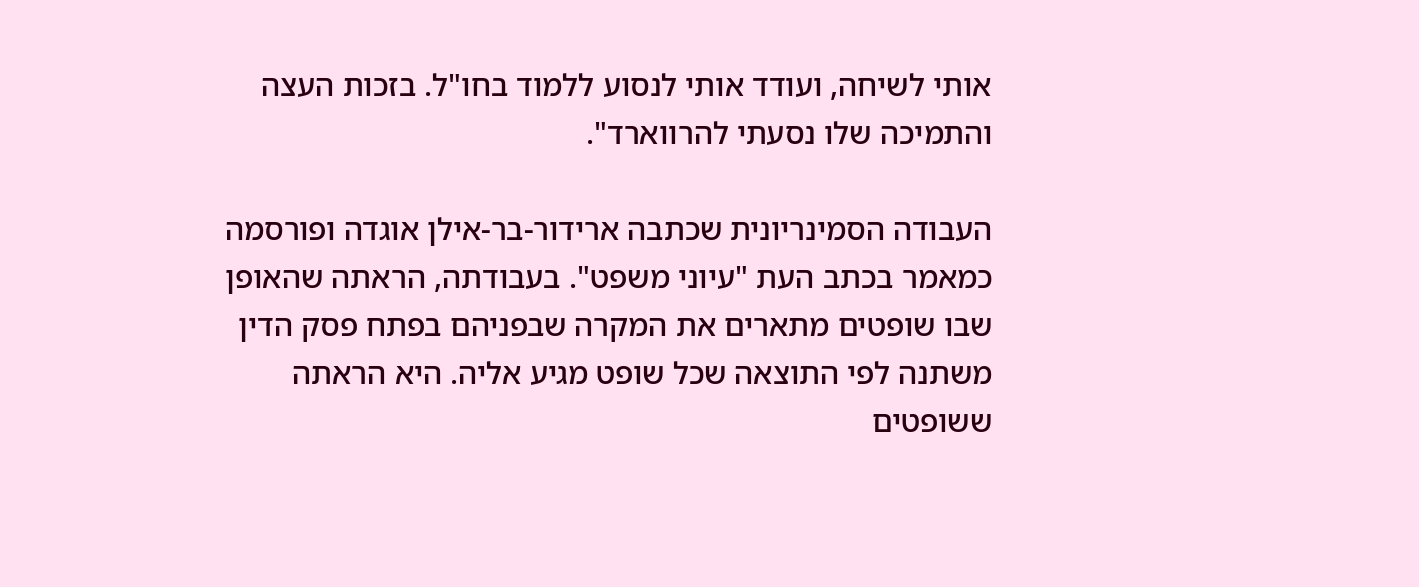אותי לשיחה, ועודד אותי לנסוע ללמוד בחו"ל. בזכות העצה והתמיכה שלו נסעתי להרווארד".

העבודה הסמינריונית שכתבה ארידור-בר-אילן אוגדה ופורסמה כמאמר בכתב העת "עיוני משפט". בעבודתה, הראתה שהאופן שבו שופטים מתארים את המקרה שבפניהם בפתח פסק הדין משתנה לפי התוצאה שכל שופט מגיע אליה. היא הראתה ששופטים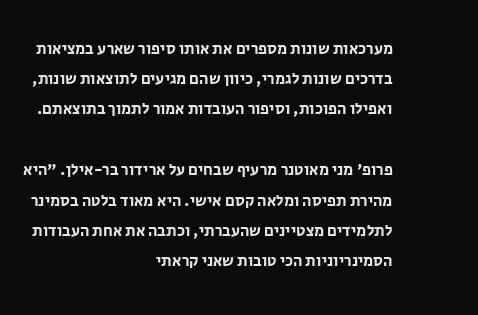מערכאות שונות מספרים את אותו סיפור שארע במציאות בדרכים שונות לגמרי, כיוון שהם מגיעים לתוצאות שונות, ואפילו הפוכות, וסיפור העובדות אמור לתמוך בתוצאתם.

פרופ' מני מאוטנר מרעיף שבחים על ארידור בר-אילן. "היא מהירת תפיסה ומלאה קסם אישי. היא מאוד בלטה בסמינר לתלמידים מצטיינים שהעברתי, וכתבה את אחת העבודות הסמינריוניות הכי טובות שאני קראתי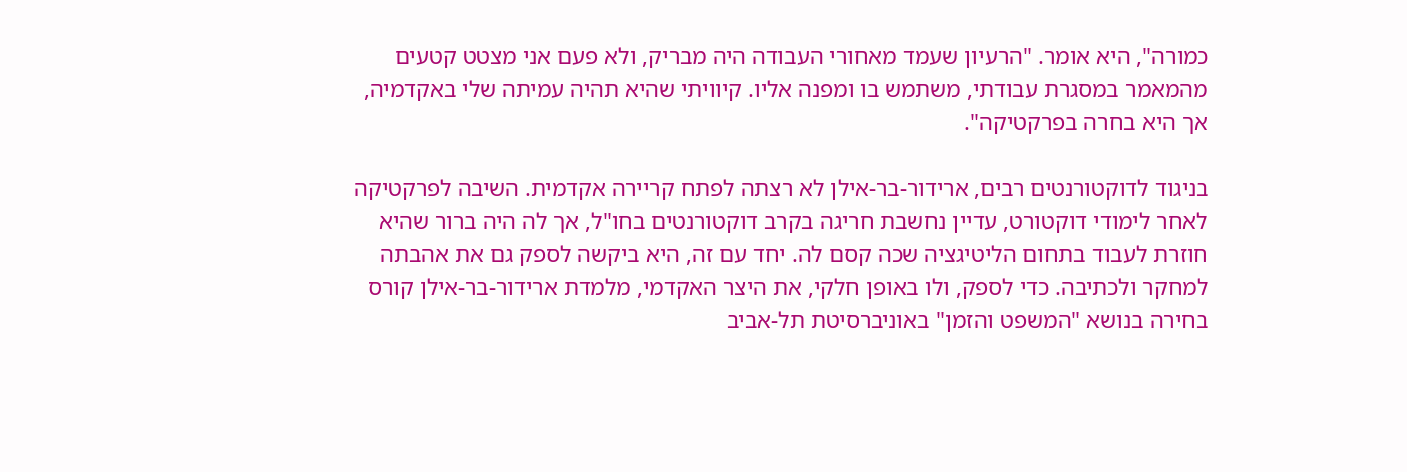כמורה", היא אומר. "הרעיון שעמד מאחורי העבודה היה מבריק, ולא פעם אני מצטט קטעים מהמאמר במסגרת עבודתי, משתמש בו ומפנה אליו. קיוויתי שהיא תהיה עמיתה שלי באקדמיה, אך היא בחרה בפרקטיקה".

בניגוד לדוקטורנטים רבים, ארידור-בר-אילן לא רצתה לפתח קריירה אקדמית. השיבה לפרקטיקה לאחר לימודי דוקטורט, עדיין נחשבת חריגה בקרב דוקטורנטים בחו"ל, אך לה היה ברור שהיא חוזרת לעבוד בתחום הליטיגציה שכה קסם לה. יחד עם זה, היא ביקשה לספק גם את אהבתה למחקר ולכתיבה. כדי לספק, ולו באופן חלקי, את היצר האקדמי, מלמדת ארידור-בר-אילן קורס בחירה בנושא "המשפט והזמן" באוניברסיטת תל-אביב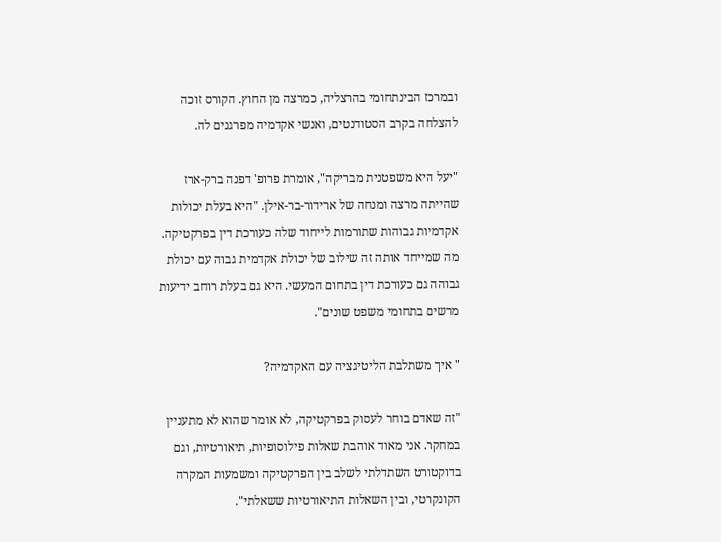ובמרכז הבינתחומי בהרצליה, כמרצה מן החוץ. הקורס זוכה להצלחה בקרב הסטודנטים, ואנשי אקדמיה מפרגנים לה.

"יעל היא משפטנית מבריקה", אומרת פרופ' דפנה ברק-ארז שהייתה מרצה ומנחה של ארידור-בר-אילן. "היא בעלת יכולות אקדמיות גבוהות שתורמות לייחוד שלה כעורכת דין בפרקטיקה. מה שמייחד אותה זה שילוב של יכולת אקדמית גבוה עם יכולת גבוהה גם כעורכת דין בתחום המעשי. היא גם בעלת רוחב ידיעות מרשים בתחומי משפט שונים".

" איך משתלבת הליטיגציה עם האקדמיה?

"זה שאדם בוחר לעסוק בפרקטיקה, לא אומר שהוא לא מתעניין במחקר. אני מאוד אוהבת שאלות פילוסופיות, תיאורטיות, וגם בדוקטורט השתדלתי לשלב בין הפרקטיקה ומשמעות המקרה הקונקרטי, ובין השאלות התיאורטיות ששאלתי".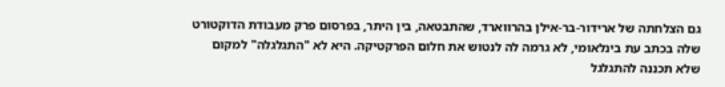גם הצלחתה של ארידור-בר-אילן בהרווארד, שהתבטאה, בין היתר, בפרסום פרק מעבודת הדוקטורט שלה בכתב עת בינלאומי, לא גרמה לה לנטוש את חלום הפרקטיקה. היא לא "התגלגלה" למקום שלא תכננה להתגלגל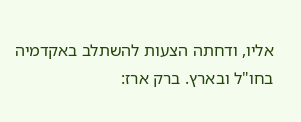אליו, ודחתה הצעות להשתלב באקדמיה בחו"ל ובארץ. ברק ארז: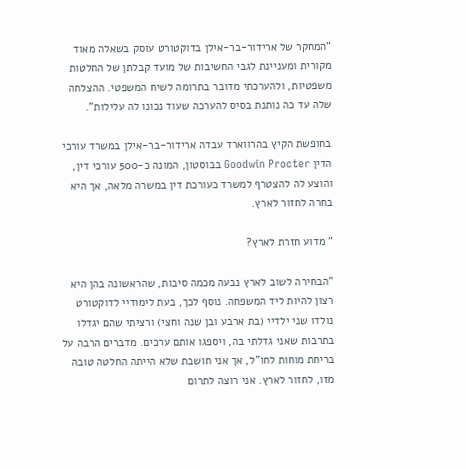"המחקר של ארידור-בר-אילן בדוקטורט עוסק בשאלה מאוד מקורית ומעניינת לגבי החשיבות של מועד קבלתן של החלטות משפטיות, ולהערכתי מדובר בתרומה לשיח המשפטי. ההצלחה שלה עד כה נותנת בסיס להערכה שעוד נכונו לה עלילות".

בחופשת הקיץ בהרווארד עבדה ארידור-בר-אילן במשרד עורכי הדין Goodwin Procter בבוסטון, המונה כ-500 עורכי דין, והוצע לה להצטרף למשרד כעורכת דין במשרה מלאה, אך היא בחרה לחזור לארץ.

" מדוע חזרת לארץ?

"הבחירה לשוב לארץ נבעה מכמה סיבות, שהראשונה בהן היא רצון להיות ליד המשפחה. נוסף לכך, בעת לימודיי לדוקטורט נולדו שני ילדיי (בת ארבע ובן שנה וחצי) ורציתי שהם יגדלו בתרבות שאני גדלתי בה, ויספגו אותם ערכים. מדברים הרבה על בריחת מוחות לחו"ל, אך אני חושבת שלא הייתה החלטה טובה מזו, לחזור לארץ. אני רוצה לתרום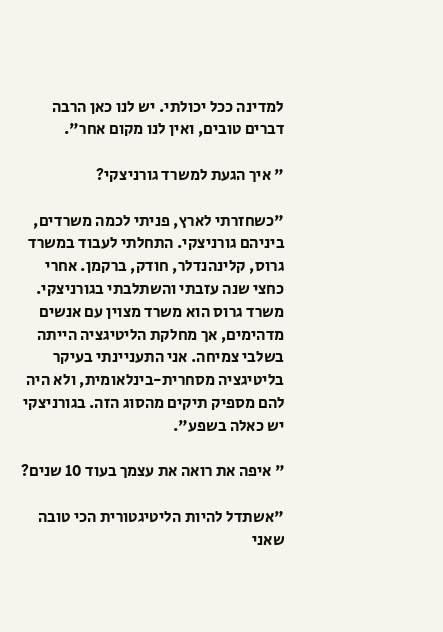למדינה ככל יכולתי. יש לנו כאן הרבה דברים טובים, ואין לנו מקום אחר".

" איך הגעת למשרד גורניצקי?

"כשחזרתי לארץ, פניתי לכמה משרדים, ביניהם גורניצקי. התחלתי לעבוד במשרד גרוס, קלינהנדלר, חודק, ברקמן. אחרי כחצי שנה עזבתי והשתלבתי בגורניצקי. משרד גרוס הוא משרד מצוין עם אנשים מדהימים, אך מחלקת הליטיגציה הייתה בשלבי צמיחה. אני התעניינתי בעיקר בליטיגציה מסחרית-בינלאומית, ולא היה להם מספיק תיקים מהסוג הזה. בגורניצקי יש כאלה בשפע".

" איפה את רואה את עצמך בעוד 10 שנים?

"אשתדל להיות הליטיגטורית הכי טובה שאני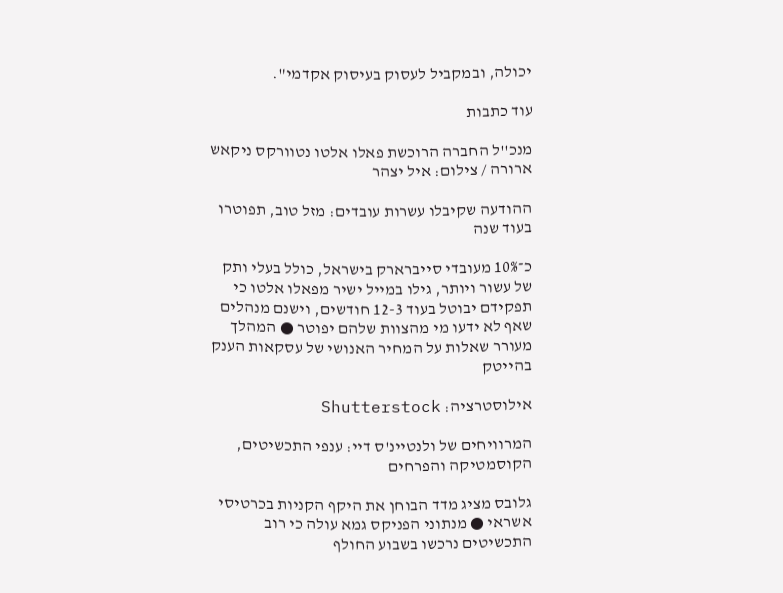יכולה, ובמקביל לעסוק בעיסוק אקדמי".

עוד כתבות

מנכ''ל החברה הרוכשת פאלו אלטו נטוורקס ניקאש ארורה / צילום: איל יצהר

ההודעה שקיבלו עשרות עובדים: מזל טוב, תפוטרו בעוד שנה

כ־10% מעובדי סייברארק בישראל, כולל בעלי ותק של עשור ויותר, גילו במייל ישיר מפאלו אלטו כי תפקידם יבוטל בעוד 12-3 חודשים, וישנם מנהלים שאף לא ידעו מי מהצוות שלהם יפוטר ● המהלך מעורר שאלות על המחיר האנושי של עסקאות הענק בהייטק

אילוסטרציה: Shutterstock

המרוויחים של ולנטיינ'ס דיי: ענפי התכשיטים, הקוסמטיקה והפרחים

גלובס מציג מדד הבוחן את היקף הקניות בכרטיסי אשראי ● מנתוני הפניקס גמא עולה כי רוב התכשיטים נרכשו בשבוע החולף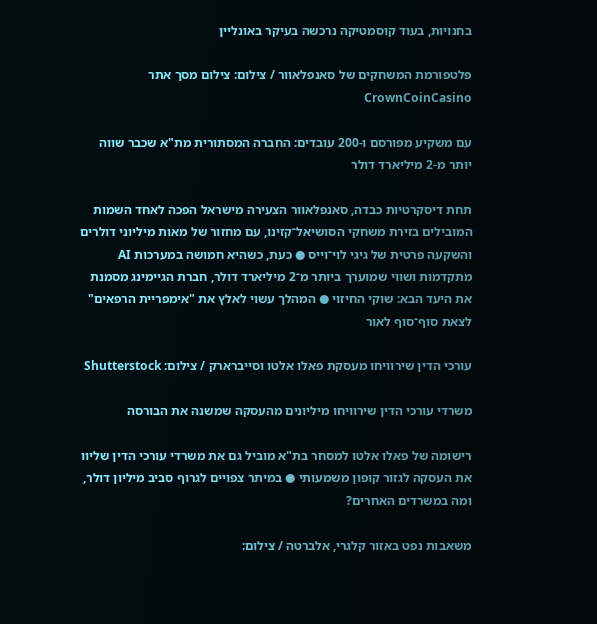בחנויות, בעוד קוסמטיקה נרכשה בעיקר באונליין

פלטפורמת המשחקים של סאנפלאוור / צילום: צילום מסך אתר CrownCoinCasino

עם משקיע מפורסם ו-200 עובדים: החברה המסתורית מת"א שכבר שווה יותר מ-2 מיליארד דולר

תחת דיסקרטיות כבדה, סאנפלאוור הצעירה מישראל הפכה לאחד השמות המובילים בזירת משחקי הסושיאל־קזינו, עם מחזור של מאות מיליוני דולרים והשקעה פרטית של גיגי לוי־וייס ● כעת, כשהיא חמושה במערכות AI מתקדמות ושווי שמוערך ביותר מ־2 מיליארד דולר, חברת הגיימינג מסמנת את היעד הבא: שוקי החיזוי ● המהלך עשוי לאלץ את "אימפריית הרפאים" לצאת סוף־סוף לאור

עורכי הדין שירוויחו מעסקת פאלו אלטו וסייברארק / צילום: Shutterstock

משרדי עורכי הדין שירוויחו מיליונים מהעסקה שמשנה את הבורסה

רישומה של פאלו אלטו למסחר בת"א מוביל גם את משרדי עורכי הדין שליוו את העסקה לגזור קופון משמעותי ● במיתר צפויים לגרוף סביב מיליון דולר, ומה במשרדים האחרים?

משאבות נפט באזור קלגרי, אלברטה / צילום: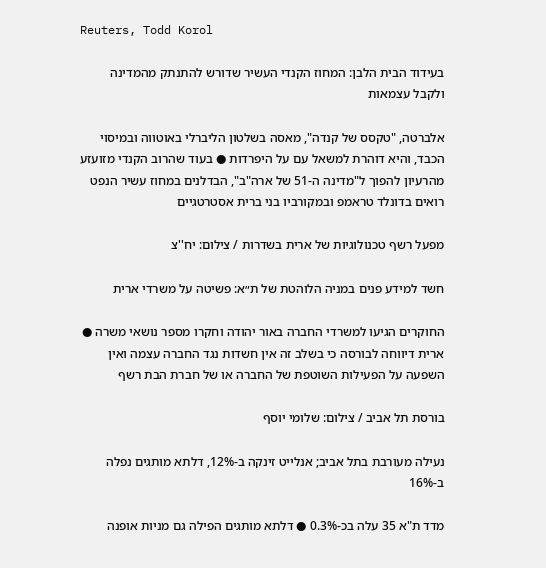Reuters, Todd Korol

בעידוד הבית הלבן: המחוז הקנדי העשיר שדורש להתנתק מהמדינה ולקבל עצמאות

אלברטה, "טקסס של קנדה", מאסה בשלטון הליברלי באוטווה ובמיסוי הכבד, והיא דוהרת למשאל עם על היפרדות ● בעוד שהרוב הקנדי מזועזע מהרעיון להפוך ל"מדינה ה-51 של ארה"ב", הבדלנים במחוז עשיר הנפט רואים בדונלד טראמפ ובמקורביו בני ברית אסטרטגיים

מפעל רשף טכנולוגיות של ארית בשדרות / צילום: יח''צ

חשד למידע פנים במניה הלוהטת של ת״א: פשיטה על משרדי ארית

החוקרים הגיעו למשרדי החברה באור יהודה וחקרו מספר נושאי משרה ●  ארית דיווחה לבורסה כי בשלב זה אין חשדות נגד החברה עצמה ואין השפעה על הפעילות השוטפת של החברה או של חברת הבת רשף

בורסת תל אביב / צילום: שלומי יוסף

נעילה מעורבת בתל אביב; אנלייט זינקה ב-12%, דלתא מותגים נפלה ב-16%

מדד ת"א 35 עלה בכ-0.3% ● דלתא מותגים הפילה גם מניות אופנה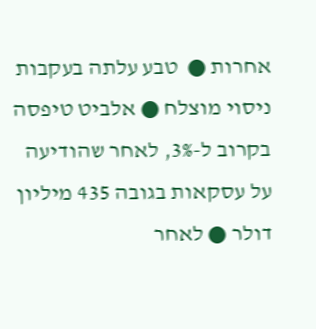אחרות ●  טבע עלתה בעקבות ניסוי מוצלח ● אלביט טיפסה בקרוב ל-3%, לאחר שהודיעה על עסקאות בגובה 435 מיליון דולר ● לאחר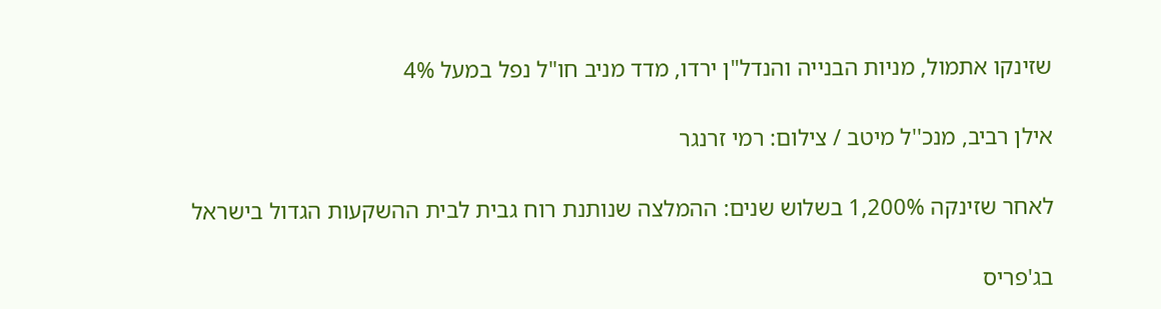שזינקו אתמול, מניות הבנייה והנדל"ן ירדו, מדד מניב חו"ל נפל במעל 4%

אילן רביב, מנכ''ל מיטב / צילום: רמי זרנגר

לאחר שזינקה 1,200% בשלוש שנים: ההמלצה שנותנת רוח גבית לבית ההשקעות הגדול בישראל

בג'פריס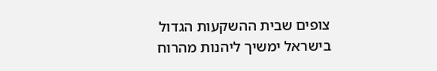צופים שבית ההשקעות הגדול בישראל ימשיך ליהנות מהרוח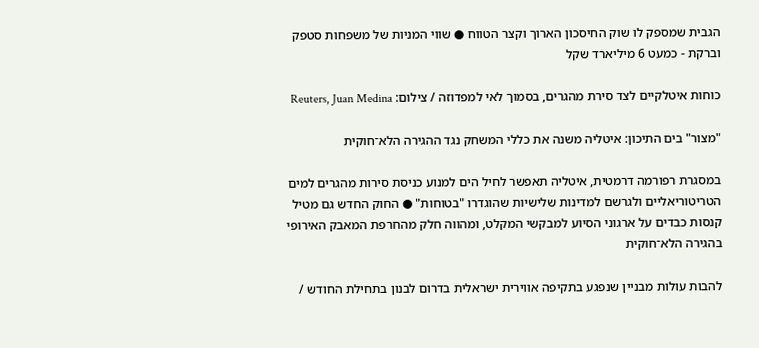הגבית שמספק לו שוק החיסכון הארוך וקצר הטווח ● שווי המניות של משפחות סטפק וברקת - כמעט 6 מיליארד שקל

כוחות איטלקיים לצד סירת מהגרים, בסמוך לאי למפדוזה / צילום: Reuters, Juan Medina

"מצור" בים התיכון: איטליה משנה את כללי המשחק נגד ההגירה הלא־חוקית

במסגרת רפורמה דרמטית, איטליה תאפשר לחיל הים למנוע כניסת סירות מהגרים למים הטריטוריאליים ולגרשם למדינות שלישיות שהוגדרו "בטוחות" ● החוק החדש גם מטיל קנסות כבדים על ארגוני הסיוע למבקשי המקלט, ומהווה חלק מהחרפת המאבק האירופי בהגירה הלא־חוקית

להבות עולות מבניין שנפגע בתקיפה אווירית ישראלית בדרום לבנון בתחילת החודש /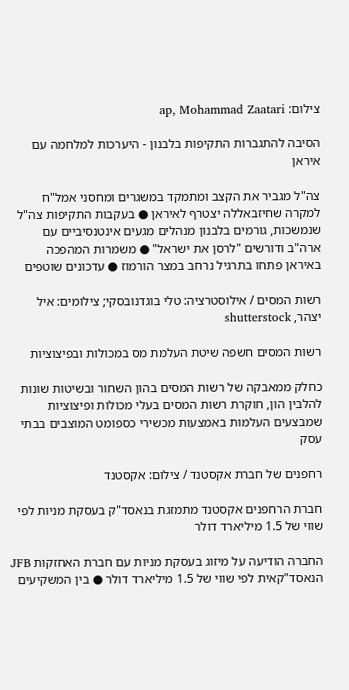צילום: ap, Mohammad Zaatari

הסיבה להתגברות התקיפות בלבנון - היערכות למלחמה עם איראן

צה"ל מגביר את הקצב ומתמקד במשגרים ומחסני אמל"ח למקרה שחיזבאללה יצטרף לאיראן ● בעקבות התקיפות צה"ל שנמשכות, גורמים בלבנון מנהלים מגעים אינטנסיביים עם ארה"ב ודורשים "לרסן את ישראל" ● משמרות המהפכה באיראן פתחו בתרגיל נרחב במצר הורמוז ● עדכונים שוטפים

רשות המסים / אילוסטרציה: טלי בוגדנובסקי; צילומים: איל יצהר, shutterstock

רשות המסים חשפה שיטת העלמת מס במכולות ובפיצוציות

כחלק ממאבקה של רשות המסים בהון השחור ובשיטות שונות להלבין הון, חוקרת רשות המסים בעלי מכולות ופיצוציות שמבצעים העלמות באמצעות מכשירי כספומט המוצבים בבתי עסק

רחפנים של חברת אקסטנד / צילום: אקסטנד

חברת הרחפנים אקסטנד מתמזגת בנאסד"ק בעסקת מניות לפי שווי של 1.5 מיליארד דולר

החברה הודיעה על מיזוג בעסקת מניות עם חברת האחזקות JFB הנאסד"קאית לפי שווי של 1.5 מיליארד דולר ● בין המשקיעים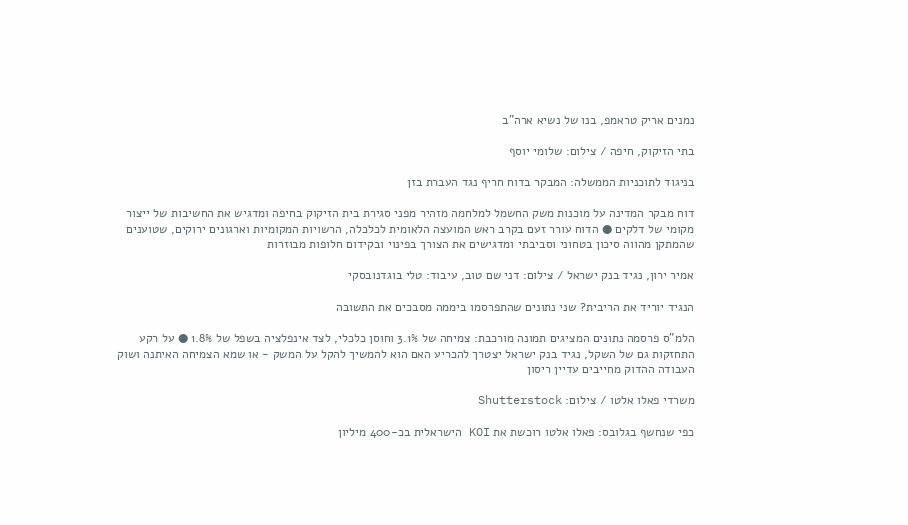נמנים אריק טראמפ, בנו של נשיא ארה"ב

בתי הזיקוק, חיפה / צילום: שלומי יוסף

בניגוד לתוכניות הממשלה: המבקר בדוח חריף נגד העברת בזן

דוח מבקר המדינה על מוכנות משק החשמל למלחמה מזהיר מפני סגירת בית הזיקוק בחיפה ומדגיש את החשיבות של ייצור מקומי של דלקים ● הדוח עורר זעם בקרב ראש המועצה הלאומית לכלכלה, הרשויות המקומיות וארגונים ירוקים, שטוענים שהמתקן מהווה סיכון בטחוני וסביבתי ומדגישים את הצורך בפינוי ובקידום חלופות מבוזרות

אמיר ירון, נגיד בנק ישראל / צילום: דני שם טוב, עיבוד: טלי בוגדנובסקי

הנגיד יוריד את הריבית? שני נתונים שהתפרסמו ביממה מסבכים את התשובה

הלמ"ס פרסמה נתונים המציגים תמונה מורכבת: צמיחה של 3.1% וחוסן כלכלי, לצד אינפלציה בשפל של 1.8% ● על רקע התחזקות גם של השקל, נגיד בנק ישראל יצטרך להכריע האם הוא להמשיך להקל על המשק - או שמא הצמיחה האיתנה ושוק העבודה ההדוק מחייבים עדיין ריסון

משרדי פאלו אלטו / צילום: Shutterstock

כפי שנחשף בגלובס: פאלו אלטו רוכשת את KOI הישראלית בכ-400 מיליון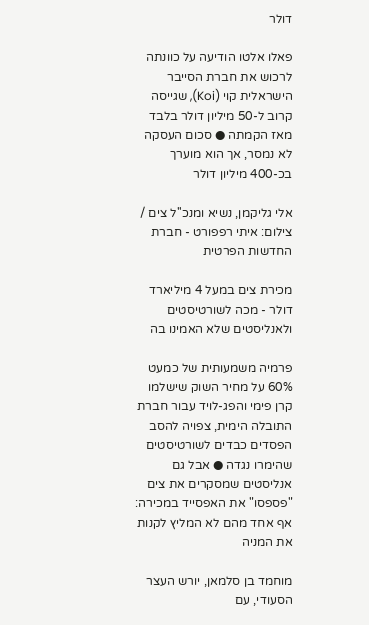דולר

פאלו אלטו הודיעה על כוונתה לרכוש את חברת הסייבר הישראלית קוי (Koi), שגייסה קרוב ל-50 מיליון דולר בלבד מאז הקמתה ● סכום העסקה לא נמסר, אך הוא מוערך בכ-400 מיליון דולר

אלי גליקמן, נשיא ומנכ''ל צים / צילום: איתי רפפורט - חברת החדשות הפרטית

מכירת צים במעל 4 מיליארד דולר - מכה לשורטיסטים ולאנליסטים שלא האמינו בה

פרמיה משמעותית של כמעט 60% על מחיר השוק שישלמו קרן פימי והפג-לויד עבור חברת התובלה הימית, צפויה להסב הפסדים כבדים לשורטיסטים שהימרו נגדה ● אבל גם אנליסטים שמסקרים את צים "פספסו" את האפסייד במכירה: אף אחד מהם לא המליץ לקנות את המניה

מוחמד בן סלמאן, יורש העצר הסעודי, עם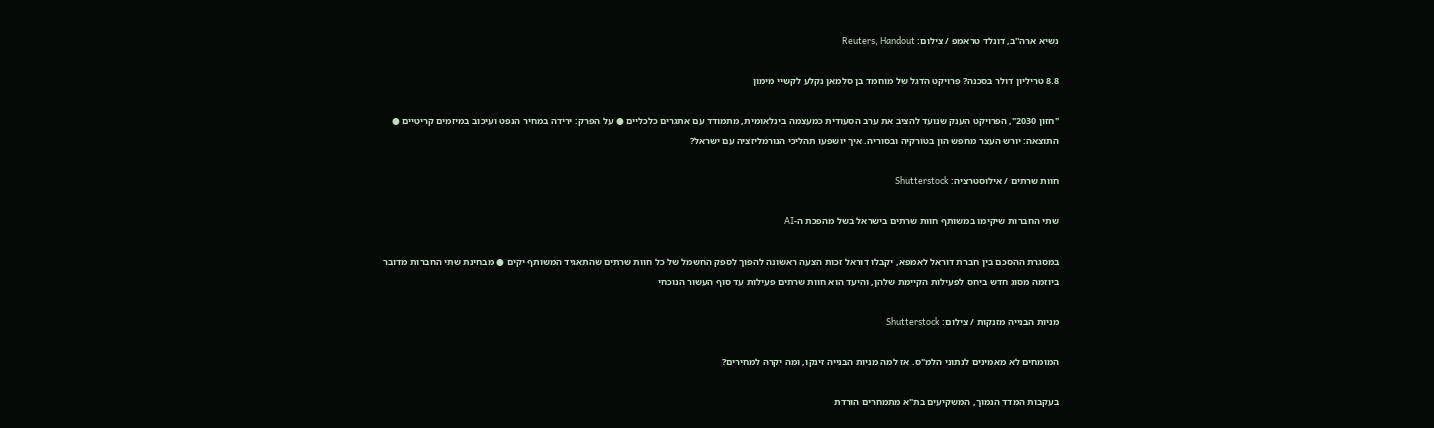נשיא ארה''ב, דונלד טראמפ / צילום: Reuters, Handout

8.8 טריליון דולר בסכנה? פרויקט הדגל של מוחמד בן סלמאן נקלע לקשיי מימון

"חזון 2030", הפרויקט הענק שנועד להציב את ערב הסעודית כמעצמה בינלאומית, מתמודד עם אתגרים כלכליים ● על הפרק: ירידה במחיר הנפט ועיכוב במיזמים קריטיים ● התוצאה: יורש העצר מחפש הון בטורקיה ובסוריה. איך יושפעו תהליכי הנורמליזציה עם ישראל?

חוות שרתים / אילוסטרציה: Shutterstock

שתי החברות שיקימו במשותף חוות שרתים בישראל בשל מהפכת ה-AI

במסגרת ההסכם בין חברת דוראל לאמפא, יקבלו דוראל זכות הצעה ראשונה להפוך לספק החשמל של כל חוות שרתים שהתאגיד המשותף יקים ● מבחינת שתי החברות מדובר ביוזמה מסוג חדש ביחס לפעילות הקיימת שלהן, והיעד הוא חוות שרתים פעילות עד סוף העשור הנוכחי

מניות הבנייה מזנקות / צילום: Shutterstock

המומחים לא מאמינים לנתוני הלמ"ס. אז למה מניות הבנייה זינקו, ומה יקרה למחירים?

בעקבות המדד הנמוך, המשקיעים בת"א מתמחרים הורדת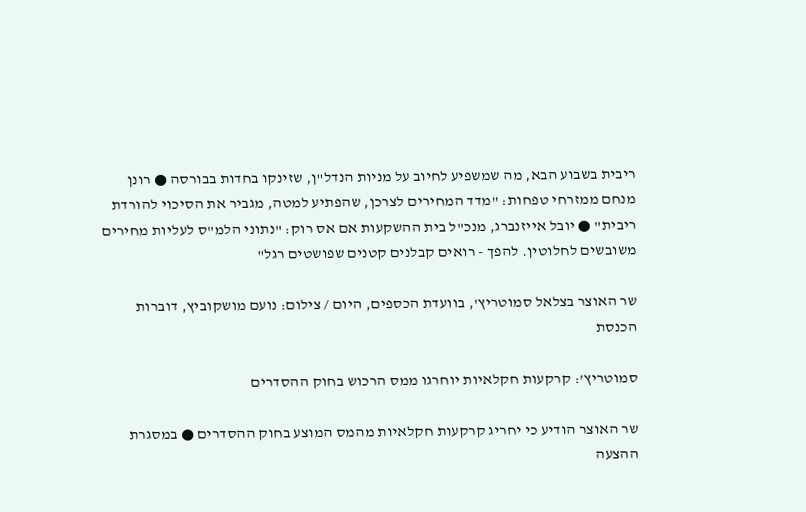ריבית בשבוע הבא, מה שמשפיע לחיוב על מניות הנדל"ן, שזינקו בחדות בבורסה ● רונן מנחם ממזרחי טפחות: "מדד המחירים לצרכן, שהפתיע למטה, מגביר את הסיכוי להורדת ריבית" ● יובל אייזנברג, מנכ"ל בית ההשקעות אם אס רוק: "נתוני הלמ"ס לעליות מחירים משובשים לחלוטין. להפך - רואים קבלנים קטנים שפושטים רגל"

שר האוצר בצלאל סמוטריץ', בוועדת הכספים, היום / צילום: נועם מושקוביץ, דוברות הכנסת

סמוטריץ’: קרקעות חקלאיות יוחרגו ממס הרכוש בחוק ההסדרים

שר האוצר הודיע כי יחריג קרקעות חקלאיות מהמס המוצע בחוק ההסדרים ● במסגרת ההצעה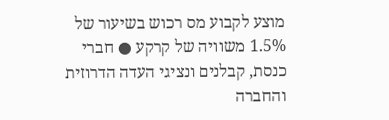מוצע לקבוע מס רכוש בשיעור של 1.5% משוויה של קרקע ● חברי כנסת, קבלנים ונציגי העדה הדרוזית והחברה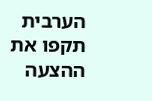הערבית תקפו את ההצעה